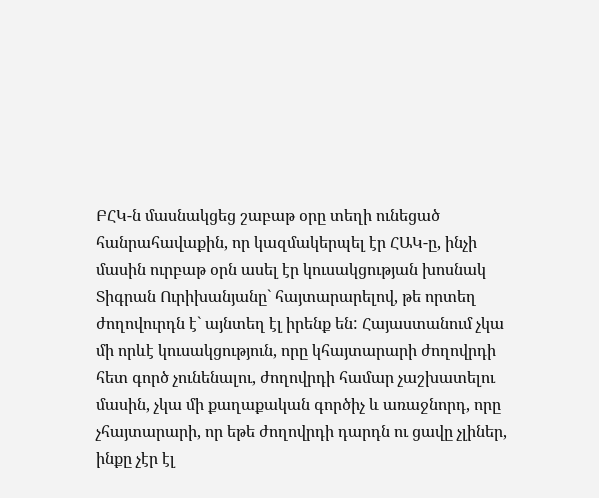ԲՀԿ-ն մասնակցեց շաբաթ օրը տեղի ունեցած հանրահավաքին, որ կազմակերպել էր ՀԱԿ-ը, ինչի մասին ուրբաթ օրն ասել էր կուսակցության խոսնակ Տիգրան Ուրիխանյանը` հայտարարելով, թե որտեղ ժողովուրդն է` այնտեղ էլ իրենք են: Հայաստանում չկա մի որևէ կուսակցություն, որը կհայտարարի ժողովրդի հետ գործ չունենալու, ժողովրդի համար չաշխատելու մասին, չկա մի քաղաքական գործիչ և առաջնորդ, որը չհայտարարի, որ եթե ժողովրդի դարդն ու ցավը չլիներ, ինքը չէր էլ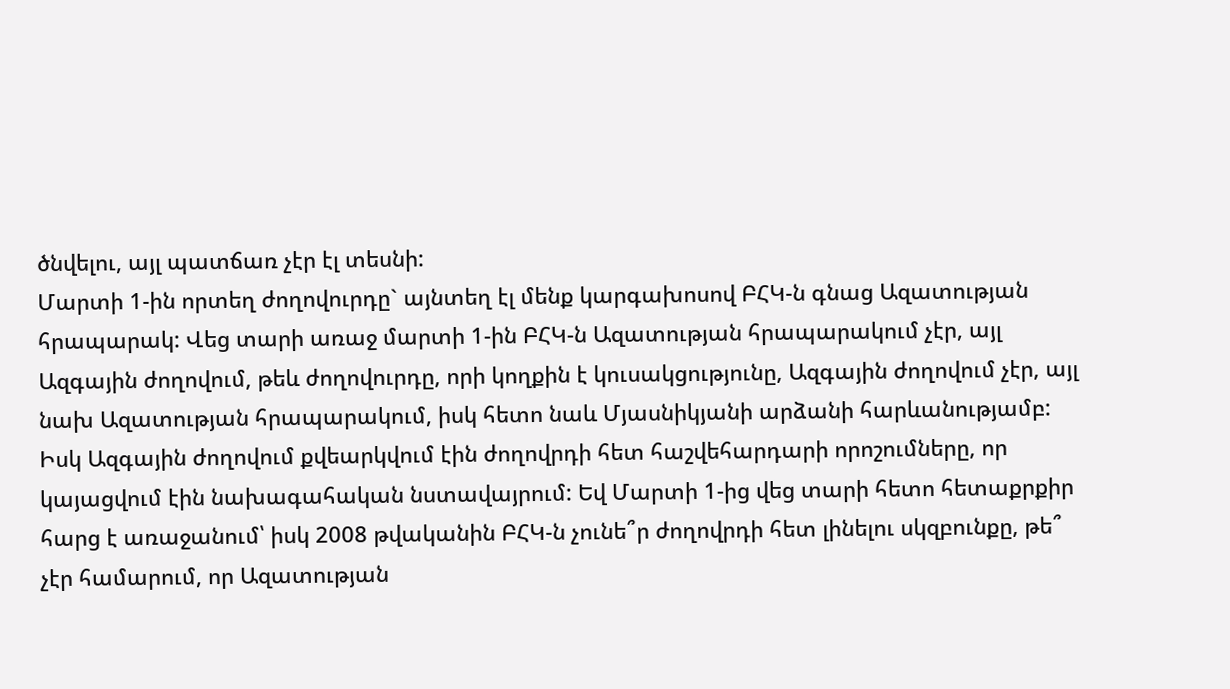ծնվելու, այլ պատճառ չէր էլ տեսնի:
Մարտի 1-ին որտեղ ժողովուրդը` այնտեղ էլ մենք կարգախոսով ԲՀԿ-ն գնաց Ազատության հրապարակ: Վեց տարի առաջ մարտի 1-ին ԲՀԿ-ն Ազատության հրապարակում չէր, այլ Ազգային ժողովում, թեև ժողովուրդը, որի կողքին է կուսակցությունը, Ազգային ժողովում չէր, այլ նախ Ազատության հրապարակում, իսկ հետո նաև Մյասնիկյանի արձանի հարևանությամբ: Իսկ Ազգային ժողովում քվեարկվում էին ժողովրդի հետ հաշվեհարդարի որոշումները, որ կայացվում էին նախագահական նստավայրում: Եվ Մարտի 1-ից վեց տարի հետո հետաքրքիր հարց է առաջանում՝ իսկ 2008 թվականին ԲՀԿ-ն չունե՞ր ժողովրդի հետ լինելու սկզբունքը, թե՞ չէր համարում, որ Ազատության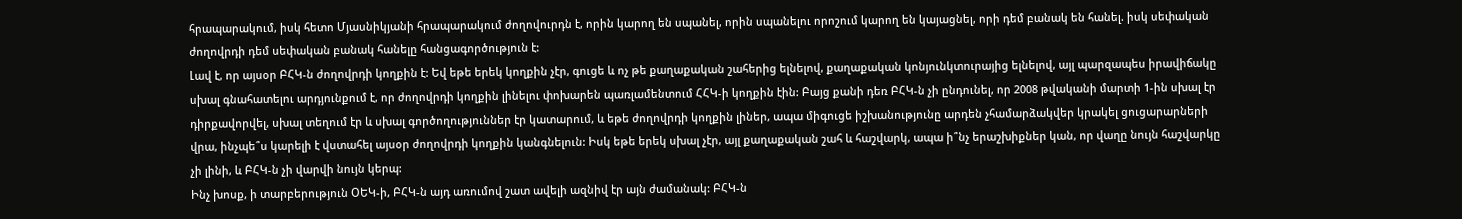հրապարակում, իսկ հետո Մյասնիկյանի հրապարակում ժողովուրդն է, որին կարող են սպանել, որին սպանելու որոշում կարող են կայացնել, որի դեմ բանակ են հանել. իսկ սեփական ժողովրդի դեմ սեփական բանակ հանելը հանցագործություն է:
Լավ է, որ այսօր ԲՀԿ-ն ժողովրդի կողքին է: Եվ եթե երեկ կողքին չէր, գուցե և ոչ թե քաղաքական շահերից ելնելով, քաղաքական կոնյունկտուրայից ելնելով, այլ պարզապես իրավիճակը սխալ գնահատելու արդյունքում է, որ ժողովրդի կողքին լինելու փոխարեն պառլամենտում ՀՀԿ-ի կողքին էին: Բայց քանի դեռ ԲՀԿ-ն չի ընդունել, որ 2008 թվականի մարտի 1-ին սխալ էր դիրքավորվել, սխալ տեղում էր և սխալ գործողություններ էր կատարում, և եթե ժողովրդի կողքին լիներ, ապա միգուցե իշխանությունը արդեն չհամարձակվեր կրակել ցուցարարների վրա, ինչպե՞ս կարելի է վստահել այսօր ժողովրդի կողքին կանգնելուն: Իսկ եթե երեկ սխալ չէր, այլ քաղաքական շահ և հաշվարկ, ապա ի՞նչ երաշխիքներ կան, որ վաղը նույն հաշվարկը չի լինի, և ԲՀԿ-ն չի վարվի նույն կերպ:
Ինչ խոսք, ի տարբերություն ՕԵԿ-ի, ԲՀԿ-ն այդ առումով շատ ավելի ազնիվ էր այն ժամանակ: ԲՀԿ-ն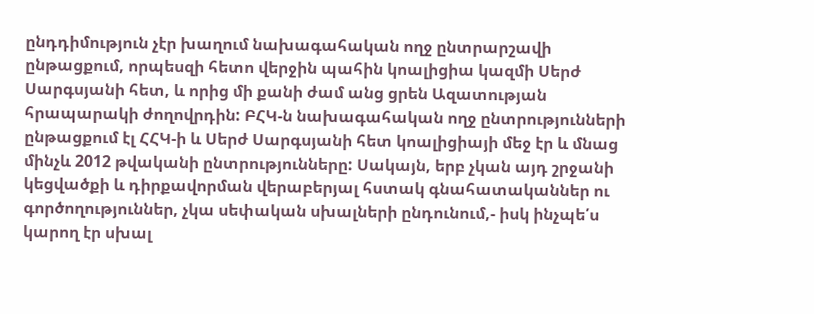ընդդիմություն չէր խաղում նախագահական ողջ ընտրարշավի ընթացքում, որպեսզի հետո վերջին պահին կոալիցիա կազմի Սերժ Սարգսյանի հետ, և որից մի քանի ժամ անց ցրեն Ազատության հրապարակի ժողովրդին: ԲՀԿ-ն նախագահական ողջ ընտրությունների ընթացքում էլ ՀՀԿ-ի և Սերժ Սարգսյանի հետ կոալիցիայի մեջ էր և մնաց մինչև 2012 թվականի ընտրությունները: Սակայն, երբ չկան այդ շրջանի կեցվածքի և դիրքավորման վերաբերյալ հստակ գնահատականներ ու գործողություններ, չկա սեփական սխալների ընդունում,- իսկ ինչպե՛ս կարող էր սխալ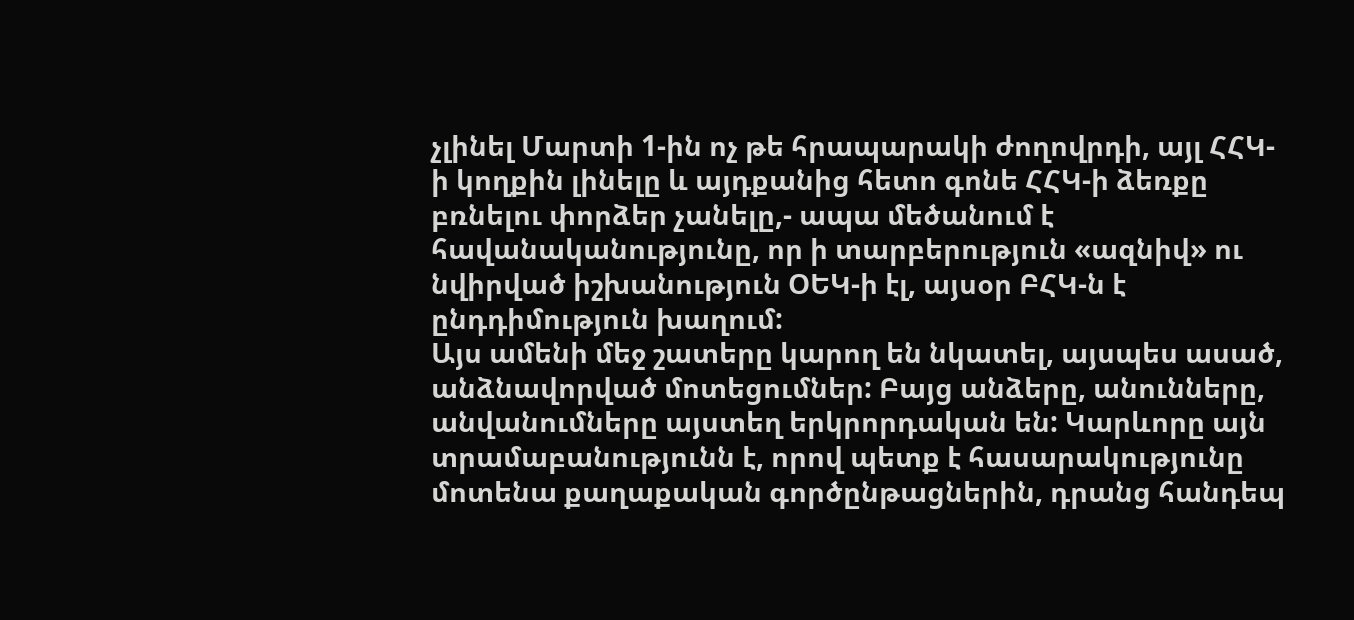չլինել Մարտի 1-ին ոչ թե հրապարակի ժողովրդի, այլ ՀՀԿ-ի կողքին լինելը և այդքանից հետո գոնե ՀՀԿ-ի ձեռքը բռնելու փորձեր չանելը,- ապա մեծանում է հավանականությունը, որ ի տարբերություն «ազնիվ» ու նվիրված իշխանություն ՕԵԿ-ի էլ, այսօր ԲՀԿ-ն է ընդդիմություն խաղում:
Այս ամենի մեջ շատերը կարող են նկատել, այսպես ասած, անձնավորված մոտեցումներ: Բայց անձերը, անունները, անվանումները այստեղ երկրորդական են: Կարևորը այն տրամաբանությունն է, որով պետք է հասարակությունը մոտենա քաղաքական գործընթացներին, դրանց հանդեպ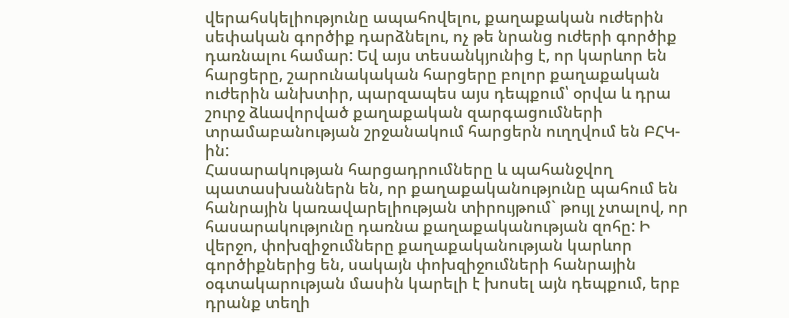վերահսկելիությունը ապահովելու, քաղաքական ուժերին սեփական գործիք դարձնելու, ոչ թե նրանց ուժերի գործիք դառնալու համար: Եվ այս տեսանկյունից է, որ կարևոր են հարցերը, շարունակական հարցերը բոլոր քաղաքական ուժերին անխտիր, պարզապես այս դեպքում՝ օրվա և դրա շուրջ ձևավորված քաղաքական զարգացումների տրամաբանության շրջանակում հարցերն ուղղվում են ԲՀԿ-ին:
Հասարակության հարցադրումները և պահանջվող պատասխաններն են, որ քաղաքականությունը պահում են հանրային կառավարելիության տիրույթում` թույլ չտալով, որ հասարակությունը դառնա քաղաքականության զոհը: Ի վերջո, փոխզիջումները քաղաքականության կարևոր գործիքներից են, սակայն փոխզիջումների հանրային օգտակարության մասին կարելի է խոսել այն դեպքում, երբ դրանք տեղի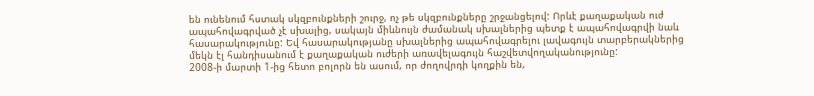են ունենում հստակ սկզբունքների շուրջ, ոչ թե սկզբունքները շրջանցելով: Որևէ քաղաքական ուժ ապահովագրված չէ սխալից, սակայն միևնույն ժամանակ սխալներից պետք է ապահովագրվի նաև հասարակությունը: Եվ հասարակությանը սխալներից ապահովագրելու լավագույն տարբերակներից մեկն էլ հանդիսանում է քաղաքական ուժերի առավելագույն հաշվետվողականությունը:
2008-ի մարտի 1-ից հետո բոլորն են ասում, որ ժողովրդի կողքին են,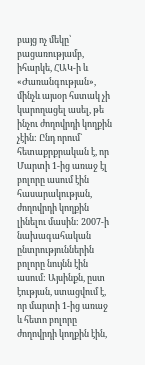բայց ոչ մեկը՝ բացառությամբ, իհարկե, ՀԱԿ-ի և «Ժառանգության», մինչև այսօր հստակ չի կարողացել ասել, թե ինչու ժողովրդի կողքին չէին: Ընդ որում` հետաքրքրական է, որ Մարտի 1-ից առաջ էլ բոլորը ասում էին հասարակության, ժողովրդի կողքին լինելու մասին: 2007-ի նախագահական ընտրություններին բոլորը նույնն էին ասում: Այսինքն, ըստ էության, ստացվում է, որ մարտի 1-ից առաջ և հետո բոլորը ժողովրդի կողքին էին,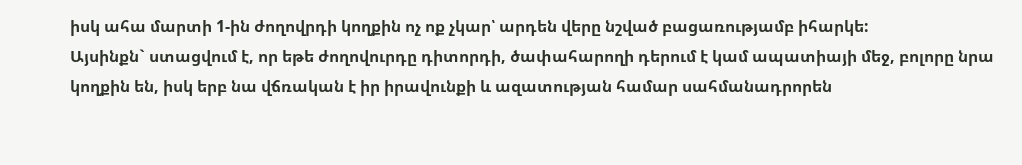իսկ ահա մարտի 1-ին ժողովրդի կողքին ոչ ոք չկար՝ արդեն վերը նշված բացառությամբ իհարկե:
Այսինքն` ստացվում է, որ եթե ժողովուրդը դիտորդի, ծափահարողի դերում է կամ ապատիայի մեջ, բոլորը նրա կողքին են, իսկ երբ նա վճռական է իր իրավունքի և ազատության համար սահմանադրորեն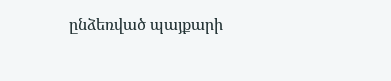ընձեռված պայքարի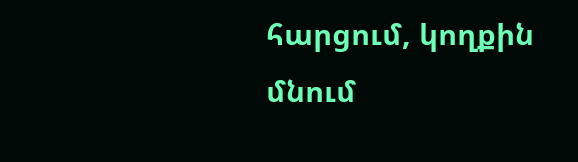հարցում, կողքին մնում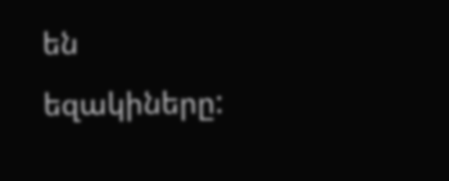են եզակիները: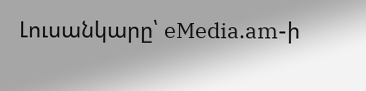Լուսանկարը՝ eMedia.am-ի